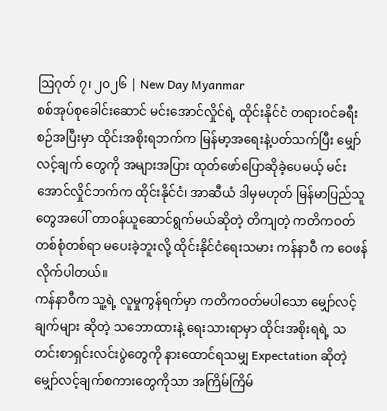ဩဂုတ် ၇၊ ၂၀၂၆ | New Day Myanmar
စစ်အုပ်စုခေါင်းဆောင် မင်းအောင်လှိုင်ရဲ့ ထိုင်းနိုင်ငံ တရားဝင်ခရီးစဉ်အပြီးမှာ ထိုင်းအစိုးရဘက်က မြန်မာ့အရေးနဲ့ပတ်သက်ပြီး မျှော်လင့်ချက် တွေကို အများအပြား ထုတ်ဖော်ပြောဆိုခဲ့ပေမယ့် မင်းအောင်လှိုင်ဘက်က ထိုင်းနိုင်ငံ၊ အာဆီယံ ဒါမှမဟုတ် မြန်မာပြည်သူတွေအပေါ် တာဝန်ယူဆောင်ရွက်မယ်ဆိုတဲ့ တိကျတဲ့ ကတိကဝတ် တစ်စုံတစ်ရာ မပေးခဲ့ဘူးလို့ ထိုင်းနိုင်ငံရေးသမား ကန်နာဝီ က ဝေဖန်လိုက်ပါတယ်။
ကန်နာဝီက သူ့ရဲ့ လူမှုကွန်ရက်မှာ ကတိကဝတ်မပါသော မျှော်လင့်ချက်များ ဆိုတဲ့ သဘောထားနဲ့ ရေးသားရာမှာ ထိုင်းအစိုးရရဲ့ သတင်းစာရှင်းလင်းပွဲတွေကို နားထောင်ရသမျှ Expectation ဆိုတဲ့ မျှော်လင့်ချက်စကားတွေကိုသာ အကြိမ်ကြိမ်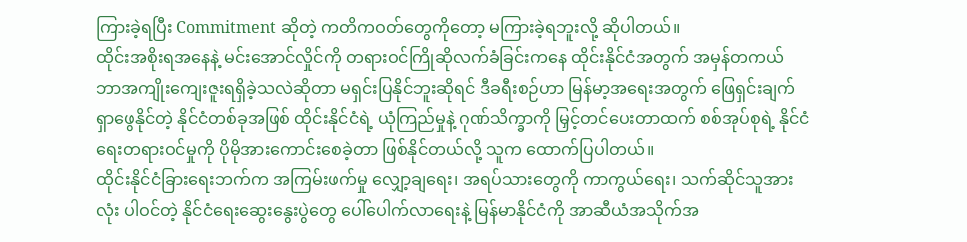ကြားခဲ့ရပြီး Commitment ဆိုတဲ့ ကတိကဝတ်တွေကိုတော့ မကြားခဲ့ရဘူးလို့ ဆိုပါတယ်။
ထိုင်းအစိုးရအနေနဲ့ မင်းအောင်လှိုင်ကို တရားဝင်ကြိုဆိုလက်ခံခြင်းကနေ ထိုင်းနိုင်ငံအတွက် အမှန်တကယ် ဘာအကျိုးကျေးဇူးရရှိခဲ့သလဲဆိုတာ မရှင်းပြနိုင်ဘူးဆိုရင် ဒီခရီးစဉ်ဟာ မြန်မာ့အရေးအတွက် ဖြေရှင်းချက်ရှာဖွေနိုင်တဲ့ နိုင်ငံတစ်ခုအဖြစ် ထိုင်းနိုင်ငံရဲ့ ယုံကြည်မှုနဲ့ ဂုဏ်သိက္ခာကို မြှင့်တင်ပေးတာထက် စစ်အုပ်စုရဲ့ နိုင်ငံရေးတရားဝင်မှုကို ပိုမိုအားကောင်းစေခဲ့တာ ဖြစ်နိုင်တယ်လို့ သူက ထောက်ပြပါတယ်။
ထိုင်းနိုင်ငံခြားရေးဘက်က အကြမ်းဖက်မှု လျှော့ချရေး၊ အရပ်သားတွေကို ကာကွယ်ရေး၊ သက်ဆိုင်သူအားလုံး ပါဝင်တဲ့ နိုင်ငံရေးဆွေးနွေးပွဲတွေ ပေါ်ပေါက်လာရေးနဲ့ မြန်မာနိုင်ငံကို အာဆီယံအသိုက်အ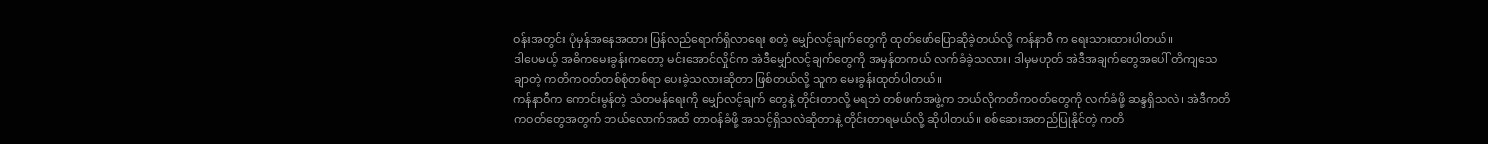ဝန်းအတွင်း ပုံမှန်အနေအထား ပြန်လည်ရောက်ရှိလာရေး စတဲ့ မျှော်လင့်ချက်တွေကို ထုတ်ဖော်ပြောဆိုခဲ့တယ်လို့ ကန်နာဝီ က ရေးသားထားပါတယ်။
ဒါပေမယ့် အဓိကမေးခွန်းကတော့ မင်းအောင်လှိုင်က အဲဒီမျှော်လင့်ချက်တွေကို အမှန်တကယ် လက်ခံခဲ့သလား၊ ဒါမှမဟုတ် အဲဒီအချက်တွေအပေါ် တိကျသေချာတဲ့ ကတိကဝတ်တစ်စုံတစ်ရာ ပေးခဲ့သလားဆိုတာ ဖြစ်တယ်လို့ သူက မေးခွန်းထုတ်ပါတယ်။
ကန်နာဝီက ကောင်းမွန်တဲ့ သံတမန်ရေးကို မျှော်လင့်ချက် တွေနဲ့ တိုင်းတာလို့ မရဘဲ တစ်ဖက်အဖွဲ့က ဘယ်လိုကတိကဝတ်တွေကို လက်ခံဖို့ ဆန္ဒရှိသလဲ၊ အဲဒီကတိကဝတ်တွေအတွက် ဘယ်လောက်အထိ တာဝန်ခံဖို့ အသင့်ရှိသလဲဆိုတာနဲ့ တိုင်းတာရမယ်လို့ ဆိုပါတယ်။ စစ်ဆေးအတည်ပြုနိုင်တဲ့ ကတိ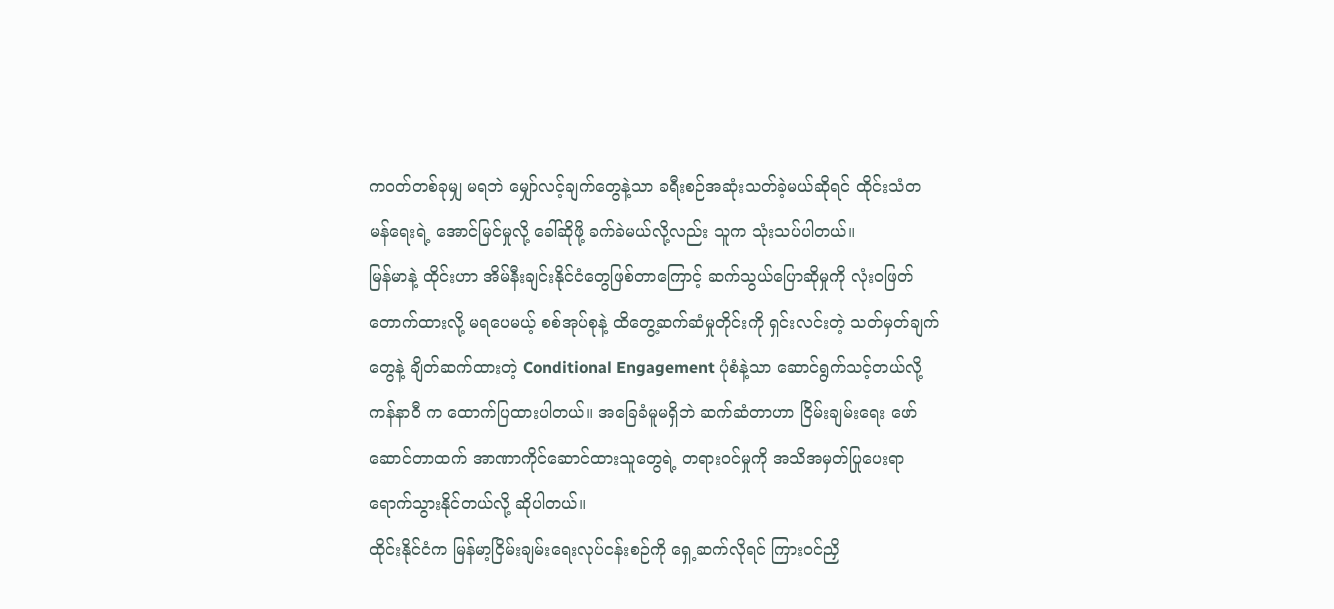ကဝတ်တစ်ခုမျှ မရဘဲ မျှော်လင့်ချက်တွေနဲ့သာ ခရီးစဉ်အဆုံးသတ်ခဲ့မယ်ဆိုရင် ထိုင်းသံတမန်ရေးရဲ့ အောင်မြင်မှုလို့ ခေါ်ဆိုဖို့ ခက်ခဲမယ်လို့လည်း သူက သုံးသပ်ပါတယ်။
မြန်မာနဲ့ ထိုင်းဟာ အိမ်နီးချင်းနိုင်ငံတွေဖြစ်တာကြောင့် ဆက်သွယ်ပြောဆိုမှုကို လုံးဝဖြတ်တောက်ထားလို့ မရပေမယ့် စစ်အုပ်စုနဲ့ ထိတွေ့ဆက်ဆံမှုတိုင်းကို ရှင်းလင်းတဲ့ သတ်မှတ်ချက်တွေနဲ့ ချိတ်ဆက်ထားတဲ့ Conditional Engagement ပုံစံနဲ့သာ ဆောင်ရွက်သင့်တယ်လို့ ကန်နာဝီ က ထောက်ပြထားပါတယ်။ အခြေခံမူမရှိဘဲ ဆက်ဆံတာဟာ ငြိမ်းချမ်းရေး ဖော်ဆောင်တာထက် အာဏာကိုင်ဆောင်ထားသူတွေရဲ့ တရားဝင်မှုကို အသိအမှတ်ပြုပေးရာ ရောက်သွားနိုင်တယ်လို့ ဆိုပါတယ်။
ထိုင်းနိုင်ငံက မြန်မာ့ငြိမ်းချမ်းရေးလုပ်ငန်းစဉ်ကို ရှေ့ဆက်လိုရင် ကြားဝင်ညှိ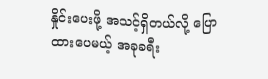နှိုင်းပေးဖို့ အသင့်ရှိတယ်လို့ ပြောထားပေမယ့် အခုခရီး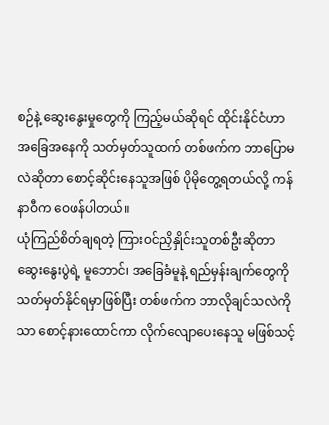စဉ်နဲ့ ဆွေးနွေးမှုတွေကို ကြည့်မယ်ဆိုရင် ထိုင်းနိုင်ငံဟာ အခြေအနေကို သတ်မှတ်သူထက် တစ်ဖက်က ဘာပြောမလဲဆိုတာ စောင့်ဆိုင်းနေသူအဖြစ် ပိုမိုတွေ့ရတယ်လို့ ကန်နာဝီက ဝေဖန်ပါတယ်။
ယုံကြည်စိတ်ချရတဲ့ ကြားဝင်ညှိနှိုင်းသူတစ်ဦးဆိုတာ ဆွေးနွေးပွဲရဲ့ မူဘောင်၊ အခြေခံမူနဲ့ ရည်မှန်းချက်တွေကို သတ်မှတ်နိုင်ရမှာဖြစ်ပြီး တစ်ဖက်က ဘာလိုချင်သလဲကိုသာ စောင့်နားထောင်ကာ လိုက်လျောပေးနေသူ မဖြစ်သင့်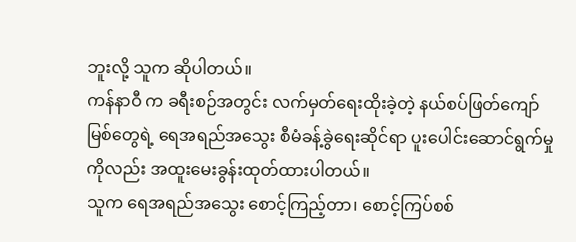ဘူးလို့ သူက ဆိုပါတယ်။
ကန်နာဝီ က ခရီးစဉ်အတွင်း လက်မှတ်ရေးထိုးခဲ့တဲ့ နယ်စပ်ဖြတ်ကျော်မြစ်တွေရဲ့ ရေအရည်အသွေး စီမံခန့်ခွဲရေးဆိုင်ရာ ပူးပေါင်းဆောင်ရွက်မှုကိုလည်း အထူးမေးခွန်းထုတ်ထားပါတယ်။
သူက ရေအရည်အသွေး စောင့်ကြည့်တာ၊ စောင့်ကြပ်စစ်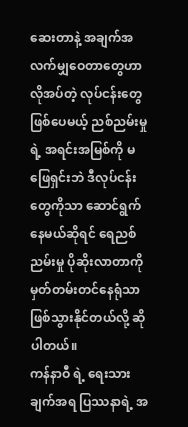ဆေးတာနဲ့ အချက်အလက်မျှဝေတာတွေဟာ လိုအပ်တဲ့ လုပ်ငန်းတွေဖြစ်ပေမယ့် ညစ်ညမ်းမှုရဲ့ အရင်းအမြစ်ကို မဖြေရှင်းဘဲ ဒီလုပ်ငန်းတွေကိုသာ ဆောင်ရွက်နေမယ်ဆိုရင် ရေညစ်ညမ်းမှု ပိုဆိုးလာတာကို မှတ်တမ်းတင်နေရုံသာ ဖြစ်သွားနိုင်တယ်လို့ ဆိုပါတယ်။
ကန်နာဝီ ရဲ့ ရေးသားချက်အရ ပြဿနာရဲ့ အ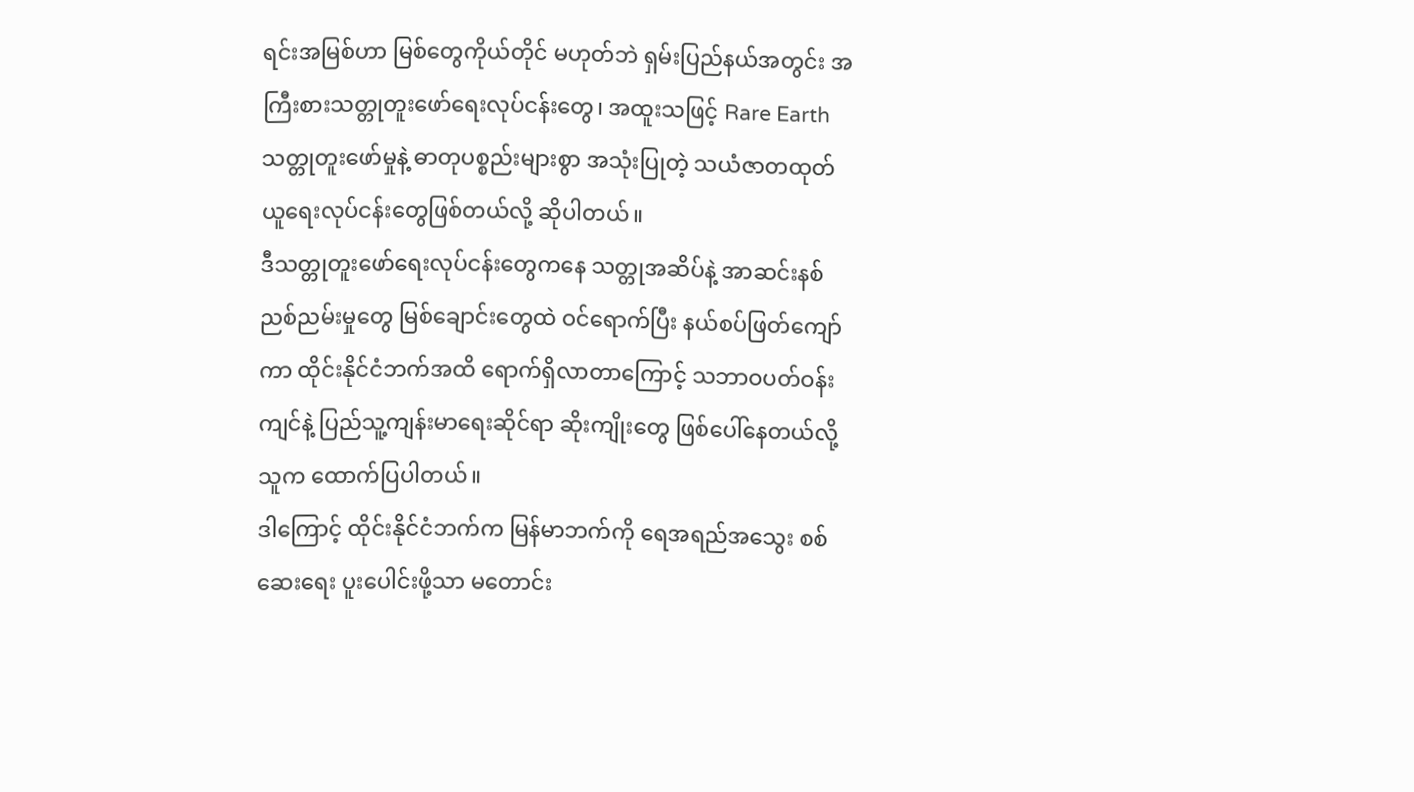ရင်းအမြစ်ဟာ မြစ်တွေကိုယ်တိုင် မဟုတ်ဘဲ ရှမ်းပြည်နယ်အတွင်း အကြီးစားသတ္တုတူးဖော်ရေးလုပ်ငန်းတွေ၊ အထူးသဖြင့် Rare Earth သတ္တုတူးဖော်မှုနဲ့ ဓာတုပစ္စည်းများစွာ အသုံးပြုတဲ့ သယံဇာတထုတ်ယူရေးလုပ်ငန်းတွေဖြစ်တယ်လို့ ဆိုပါတယ်။
ဒီသတ္တုတူးဖော်ရေးလုပ်ငန်းတွေကနေ သတ္တုအဆိပ်နဲ့ အာဆင်းနစ်ညစ်ညမ်းမှုတွေ မြစ်ချောင်းတွေထဲ ဝင်ရောက်ပြီး နယ်စပ်ဖြတ်ကျော်ကာ ထိုင်းနိုင်ငံဘက်အထိ ရောက်ရှိလာတာကြောင့် သဘာဝပတ်ဝန်းကျင်နဲ့ ပြည်သူ့ကျန်းမာရေးဆိုင်ရာ ဆိုးကျိုးတွေ ဖြစ်ပေါ်နေတယ်လို့ သူက ထောက်ပြပါတယ်။
ဒါကြောင့် ထိုင်းနိုင်ငံဘက်က မြန်မာဘက်ကို ရေအရည်အသွေး စစ်ဆေးရေး ပူးပေါင်းဖို့သာ မတောင်း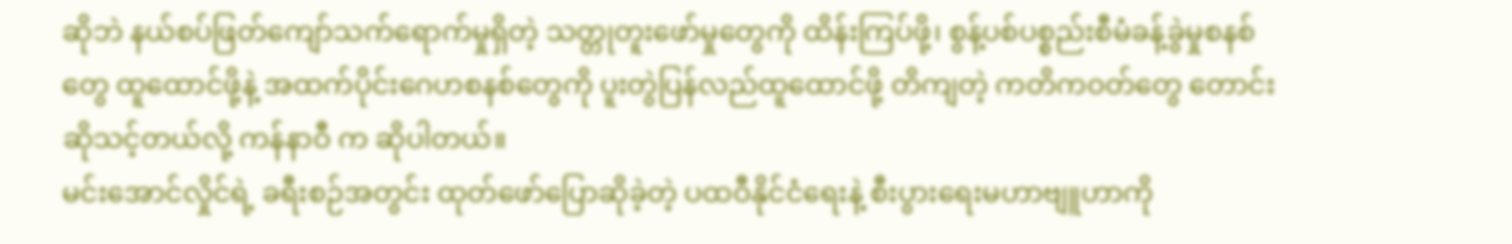ဆိုဘဲ နယ်စပ်ဖြတ်ကျော်သက်ရောက်မှုရှိတဲ့ သတ္တုတူးဖော်မှုတွေကို ထိန်းကြပ်ဖို့၊ စွန့်ပစ်ပစ္စည်းစီမံခန့်ခွဲမှုစနစ်တွေ ထူထောင်ဖို့နဲ့ အထက်ပိုင်းဂေဟစနစ်တွေကို ပူးတွဲပြန်လည်ထူထောင်ဖို့ တိကျတဲ့ ကတိကဝတ်တွေ တောင်းဆိုသင့်တယ်လို့ ကန်နာဝီ က ဆိုပါတယ်။
မင်းအောင်လှိုင်ရဲ့ ခရီးစဉ်အတွင်း ထုတ်ဖော်ပြောဆိုခဲ့တဲ့ ပထဝီနိုင်ငံရေးနဲ့ စီးပွားရေးမဟာဗျူဟာကို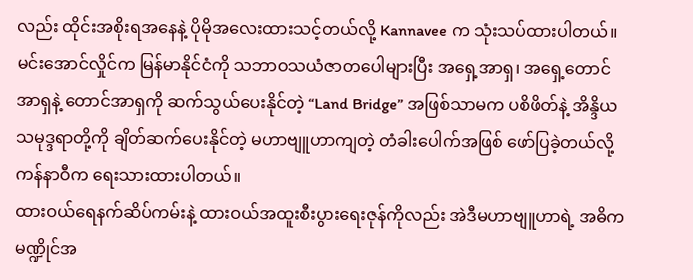လည်း ထိုင်းအစိုးရအနေနဲ့ ပိုမိုအလေးထားသင့်တယ်လို့ Kannavee က သုံးသပ်ထားပါတယ်။
မင်းအောင်လှိုင်က မြန်မာနိုင်ငံကို သဘာဝသယံဇာတပေါများပြီး အရှေ့အာရှ၊ အရှေ့တောင်အာရှနဲ့ တောင်အာရှကို ဆက်သွယ်ပေးနိုင်တဲ့ “Land Bridge” အဖြစ်သာမက ပစိဖိတ်နဲ့ အိန္ဒိယသမုဒ္ဒရာတို့ကို ချိတ်ဆက်ပေးနိုင်တဲ့ မဟာဗျူဟာကျတဲ့ တံခါးပေါက်အဖြစ် ဖော်ပြခဲ့တယ်လို့ ကန်နာဝီက ရေးသားထားပါတယ်။
ထားဝယ်ရေနက်ဆိပ်ကမ်းနဲ့ ထားဝယ်အထူးစီးပွားရေးဇုန်ကိုလည်း အဲဒီမဟာဗျူဟာရဲ့ အဓိကမဏ္ဍိုင်အ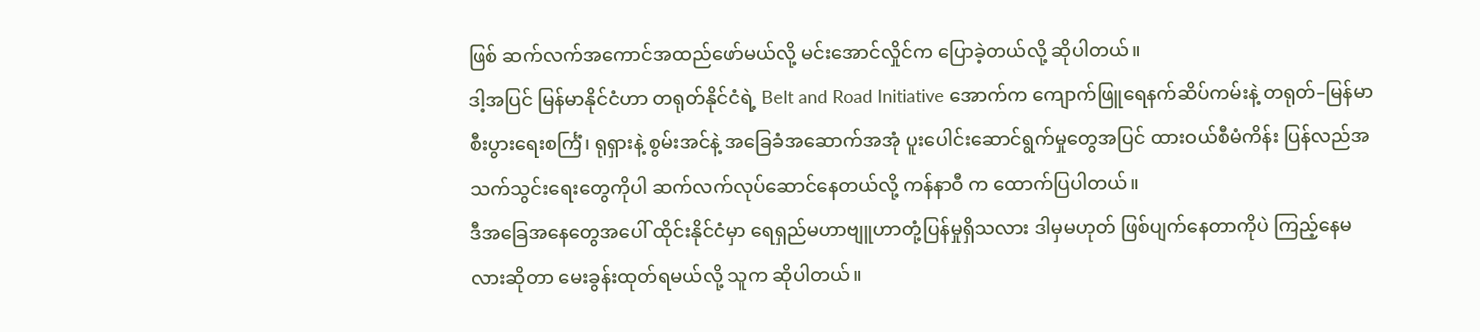ဖြစ် ဆက်လက်အကောင်အထည်ဖော်မယ်လို့ မင်းအောင်လှိုင်က ပြောခဲ့တယ်လို့ ဆိုပါတယ်။
ဒါ့အပြင် မြန်မာနိုင်ငံဟာ တရုတ်နိုင်ငံရဲ့ Belt and Road Initiative အောက်က ကျောက်ဖြူရေနက်ဆိပ်ကမ်းနဲ့ တရုတ်–မြန်မာ စီးပွားရေးစင်္ကြံ၊ ရုရှားနဲ့ စွမ်းအင်နဲ့ အခြေခံအဆောက်အအုံ ပူးပေါင်းဆောင်ရွက်မှုတွေအပြင် ထားဝယ်စီမံကိန်း ပြန်လည်အသက်သွင်းရေးတွေကိုပါ ဆက်လက်လုပ်ဆောင်နေတယ်လို့ ကန်နာဝီ က ထောက်ပြပါတယ်။
ဒီအခြေအနေတွေအပေါ် ထိုင်းနိုင်ငံမှာ ရေရှည်မဟာဗျူဟာတုံ့ပြန်မှုရှိသလား ဒါမှမဟုတ် ဖြစ်ပျက်နေတာကိုပဲ ကြည့်နေမလားဆိုတာ မေးခွန်းထုတ်ရမယ်လို့ သူက ဆိုပါတယ်။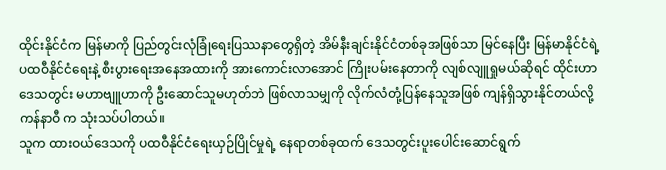ထိုင်းနိုင်ငံက မြန်မာကို ပြည်တွင်းလုံခြုံရေးပြဿနာတွေရှိတဲ့ အိမ်နီးချင်းနိုင်ငံတစ်ခုအဖြစ်သာ မြင်နေပြီး မြန်မာနိုင်ငံရဲ့ ပထဝီနိုင်ငံရေးနဲ့ စီးပွားရေးအနေအထားကို အားကောင်းလာအောင် ကြိုးပမ်းနေတာကို လျစ်လျူရှုမယ်ဆိုရင် ထိုင်းဟာ ဒေသတွင်း မဟာဗျူဟာကို ဦးဆောင်သူမဟုတ်ဘဲ ဖြစ်လာသမျှကို လိုက်လံတုံ့ပြန်နေသူအဖြစ် ကျန်ရှိသွားနိုင်တယ်လို့ ကန်နာဝီ က သုံးသပ်ပါတယ်။
သူက ထားဝယ်ဒေသကို ပထဝီနိုင်ငံရေးယှဉ်ပြိုင်မှုရဲ့ နေရာတစ်ခုထက် ဒေသတွင်းပူးပေါင်းဆောင်ရွက်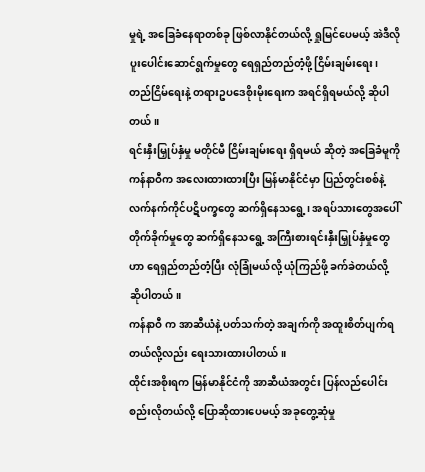မှုရဲ့ အခြေခံနေရာတစ်ခု ဖြစ်လာနိုင်တယ်လို့ ရှုမြင်ပေမယ့် အဲဒီလိုပူးပေါင်းဆောင်ရွက်မှုတွေ ရေရှည်တည်တံ့ဖို့ ငြိမ်းချမ်းရေး၊ တည်ငြိမ်ရေးနဲ့ တရားဥပဒေစိုးမိုးရေးက အရင်ရှိရမယ်လို့ ဆိုပါတယ်။
ရင်းနှီးမြှုပ်နှံမှု မတိုင်မီ ငြိမ်းချမ်းရေး ရှိရမယ် ဆိုတဲ့ အခြေခံမူကို ကန်နာဝီက အလေးထားထားပြီး မြန်မာနိုင်ငံမှာ ပြည်တွင်းစစ်နဲ့ လက်နက်ကိုင်ပဋိပက္ခတွေ ဆက်ရှိနေသရွေ့၊ အရပ်သားတွေအပေါ် တိုက်ခိုက်မှုတွေ ဆက်ရှိနေသရွေ့ အကြီးစားရင်းနှီးမြှုပ်နှံမှုတွေဟာ ရေရှည်တည်တံ့ပြီး လုံခြုံမယ်လို့ ယုံကြည်ဖို့ ခက်ခဲတယ်လို့ ဆိုပါတယ်။
ကန်နာဝီ က အာဆီယံနဲ့ ပတ်သက်တဲ့ အချက်ကို အထူးစိတ်ပျက်ရတယ်လို့လည်း ရေးသားထားပါတယ်။
ထိုင်းအစိုးရက မြန်မာနိုင်ငံကို အာဆီယံအတွင်း ပြန်လည်ပေါင်းစည်းလိုတယ်လို့ ပြောဆိုထားပေမယ့် အခုတွေ့ဆုံမှု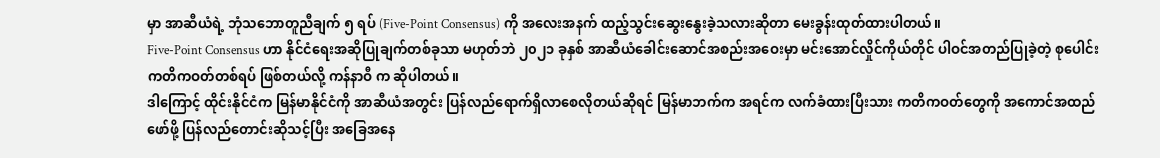မှာ အာဆီယံရဲ့ ဘုံသဘောတူညီချက် ၅ ရပ် (Five-Point Consensus) ကို အလေးအနက် ထည့်သွင်းဆွေးနွေးခဲ့သလားဆိုတာ မေးခွန်းထုတ်ထားပါတယ်။
Five-Point Consensus ဟာ နိုင်ငံရေးအဆိုပြုချက်တစ်ခုသာ မဟုတ်ဘဲ ၂၀၂၁ ခုနှစ် အာဆီယံခေါင်းဆောင်အစည်းအဝေးမှာ မင်းအောင်လှိုင်ကိုယ်တိုင် ပါဝင်အတည်ပြုခဲ့တဲ့ စုပေါင်းကတိကဝတ်တစ်ရပ် ဖြစ်တယ်လို့ ကန်နာဝီ က ဆိုပါတယ်။
ဒါကြောင့် ထိုင်းနိုင်ငံက မြန်မာနိုင်ငံကို အာဆီယံအတွင်း ပြန်လည်ရောက်ရှိလာစေလိုတယ်ဆိုရင် မြန်မာဘက်က အရင်က လက်ခံထားပြီးသား ကတိကဝတ်တွေကို အကောင်အထည်ဖော်ဖို့ ပြန်လည်တောင်းဆိုသင့်ပြီး အခြေအနေ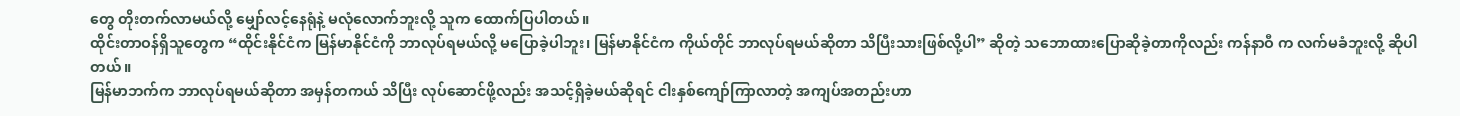တွေ တိုးတက်လာမယ်လို့ မျှော်လင့်နေရုံနဲ့ မလုံလောက်ဘူးလို့ သူက ထောက်ပြပါတယ်။
ထိုင်းတာဝန်ရှိသူတွေက “ထိုင်းနိုင်ငံက မြန်မာနိုင်ငံကို ဘာလုပ်ရမယ်လို့ မပြောခဲ့ပါဘူး၊ မြန်မာနိုင်ငံက ကိုယ်တိုင် ဘာလုပ်ရမယ်ဆိုတာ သိပြီးသားဖြစ်လို့ပါ” ဆိုတဲ့ သဘောထားပြောဆိုခဲ့တာကိုလည်း ကန်နာဝီ က လက်မခံဘူးလို့ ဆိုပါတယ်။
မြန်မာဘက်က ဘာလုပ်ရမယ်ဆိုတာ အမှန်တကယ် သိပြီး လုပ်ဆောင်ဖို့လည်း အသင့်ရှိခဲ့မယ်ဆိုရင် ငါးနှစ်ကျော်ကြာလာတဲ့ အကျပ်အတည်းဟာ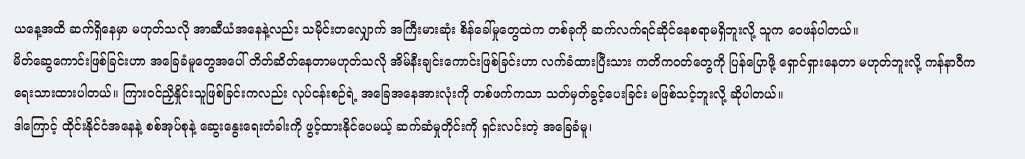ယနေ့အထိ ဆက်ရှိနေမှာ မဟုတ်သလို အာဆီယံအနေနဲ့လည်း သမိုင်းတလျှောက် အကြီးမားဆုံး စိန်ခေါ်မှုတွေထဲက တစ်ခုကို ဆက်လက်ရင်ဆိုင်နေစရာမရှိဘူးလို့ သူက ဝေဖန်ပါတယ်။
မိတ်ဆွေကောင်းဖြစ်ခြင်းဟာ အခြေခံမူတွေအပေါ် တိတ်ဆိတ်နေတာမဟုတ်သလို အိမ်နီးချင်းကောင်းဖြစ်ခြင်းဟာ လက်ခံထားပြီးသား ကတိကဝတ်တွေကို ပြန်ပြောဖို့ ရှောင်ရှားနေတာ မဟုတ်ဘူးလို့ ကန်နာဝီက ရေးသားထားပါတယ်။ ကြားဝင်ညှိနှိုင်းသူဖြစ်ခြင်းကလည်း လုပ်ငန်းစဉ်ရဲ့ အခြေအနေအားလုံးကို တစ်ဖက်ကသာ သတ်မှတ်ခွင့်ပေးခြင်း မဖြစ်သင့်ဘူးလို့ ဆိုပါတယ်။
ဒါကြောင့် ထိုင်းနိုင်ငံအနေနဲ့ စစ်အုပ်စုနဲ့ ဆွေးနွေးရေးတံခါးကို ဖွင့်ထားနိုင်ပေမယ့် ဆက်ဆံမှုတိုင်းကို ရှင်းလင်းတဲ့ အခြေခံမူ၊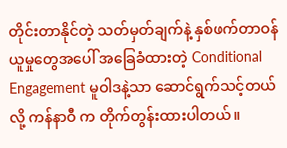တိုင်းတာနိုင်တဲ့ သတ်မှတ်ချက်နဲ့ နှစ်ဖက်တာဝန်ယူမှုတွေအပေါ် အခြေခံထားတဲ့ Conditional Engagement မူဝါဒနဲ့သာ ဆောင်ရွက်သင့်တယ်လို့ ကန်နာဝီ က တိုက်တွန်းထားပါတယ်။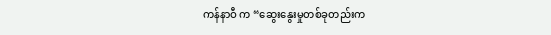ကန်နာဝီ က “ဆွေးနွေးမှုတစ်ခုတည်းက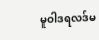မူဝါဒရလဒ်မ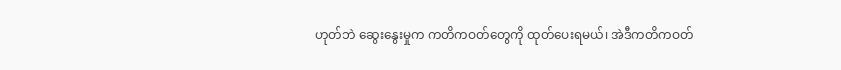ဟုတ်ဘဲ ဆွေးနွေးမှုက ကတိကဝတ်တွေကို ထုတ်ပေးရမယ်၊ အဲဒီကတိကဝတ်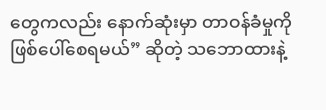တွေကလည်း နောက်ဆုံးမှာ တာဝန်ခံမှုကို ဖြစ်ပေါ်စေရမယ်” ဆိုတဲ့ သဘောထားနဲ့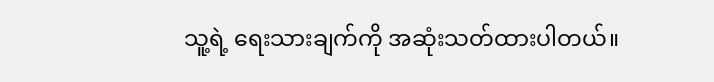သူ့ရဲ့ ရေးသားချက်ကို အဆုံးသတ်ထားပါတယ်။